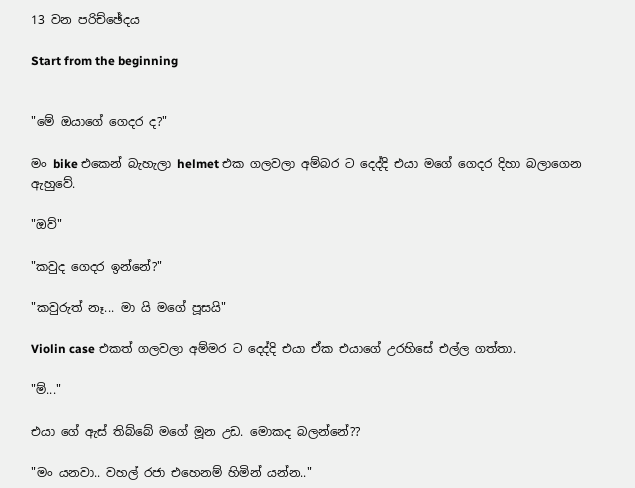13 වන පරිච්ඡේදය

Start from the beginning


"මේ ඔයාගේ ගෙදර ද?"

මං bike එකෙන් බැහැලා helmet එක ගලවලා අම්බර ට දෙද්දි එයා මගේ ගෙදර දිහා බලාගෙන ඇහුවේ.

"ඔව්"

"කවුද ගෙදර ඉන්නේ?"

"කවුරුත් නෑ... මා යි මගේ පූසයි"

Violin case එකත් ගලවලා අම්මර ට දෙද්දි එයා ඒක එයාගේ උරහිසේ එල්ල ගත්තා.

"ම්..."

එයා ගේ ඇස් තිබ්බේ මගේ මූන උඩ. මොකද බලන්නේ??

"මං යනවා.. වහල් රජා එහෙනම් හිමින් යන්න.."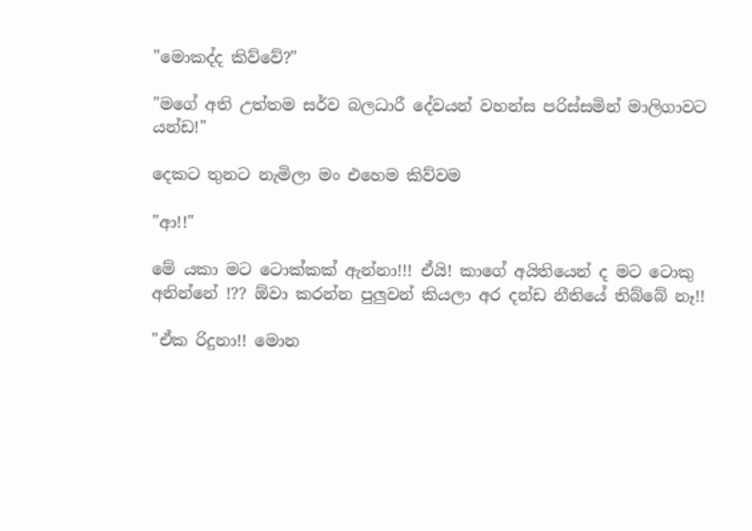"මොකද්ද කිව්වේ?"

"මගේ අති උත්තම සර්ව බලධාරී දේවයන් වහන්ස පරිස්සමින් මාලිගාවට යන්ඩ!"

දෙකට තුනට නැමිලා මං එහෙම කිව්වම

"ආ!!"

මේ යකා මට ටොක්කක් ඇන්නා!!! ඒයි! කාගේ අයිතියෙන් ද මට ටොකු අනින්නේ !?? ඕවා කරන්න පුලුවන් කියලා අර දන්ඩ නීතියේ තිබ්බේ නෑ!!

"ඒක රිදුනා!! මොන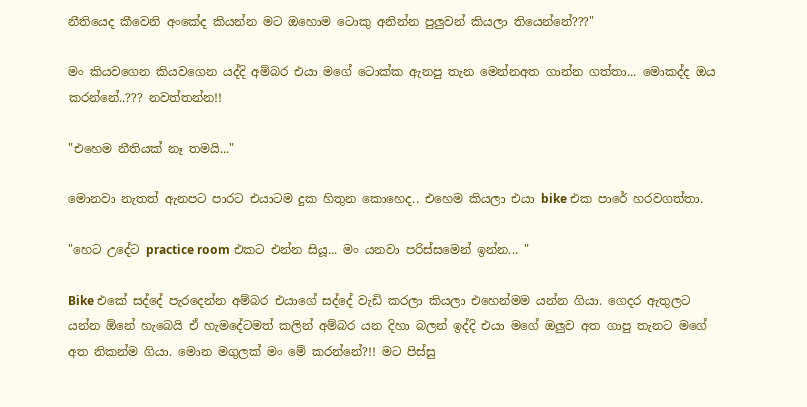නීතියෙද කීවෙනි අංකේද කියන්න මට ඔහොම ටොකු අනින්න පුලුවන් කියලා තියෙන්නේ???"

මං කියවගෙන කියවගෙන යද්දි අම්බර එයා මගේ ටොක්ක ඇනපු තැන මෙන්නඅත ගාන්න ගත්තා... මොකද්ද ඔය කරන්නේ..??? නවත්තන්න!!

"එහෙම නීතියක් නෑ තමයි..."

මොනවා නැතත් ඇනපට පාරට එයාටම දුක හිතුන කොහෙද.. එහෙම කියලා එයා bike එක පාරේ හරවගත්තා.

"හෙට උදේට practice room එකට එන්න සියූ... මං යනවා පරිස්සමෙන් ඉන්න... "

Bike එකේ සද්දේ පැරදෙන්න අම්බර එයාගේ සද්දේ වැඩි කරලා කියලා එහෙන්මම යන්න ගියා. ගෙදර ඇතුලට යන්න ඕනේ හැබෙයි ඒ හැමදේටමත් කලින් අම්බර යන දිහා බලන් ඉද්දි එයා මගේ ඔලුව අත ගාපු තැනට මගේ අත නිකන්ම ගියා. මොන මගුලක් මං මේ කරන්නේ?!! මට පිස්සු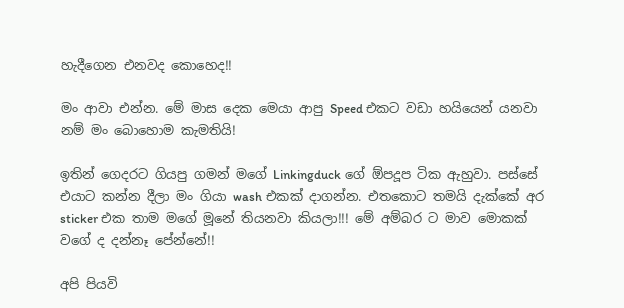හැදීගෙන එනවද කොහෙද!!

මං ආවා එන්න. මේ මාස දෙක මෙයා ආපු Speed එකට වඩා හයියෙන් යනවා නම් මං බොහොම කැමතියි!

ඉතින් ගෙදරට ගියපු ගමන් මගේ Linkingduck ගේ ඕපදූප ටික ඇහුවා. පස්සේ එයාට කන්න දීලා මං ගියා wash එකක් දාගන්න. එතකොට තමයි දැක්කේ අර sticker එක තාම මගේ මූනේ තියනවා කියලා!!! මේ අම්බර ට මාව මොකක් වගේ ද දන්නෑ පේන්නේ!!

අපි පියවි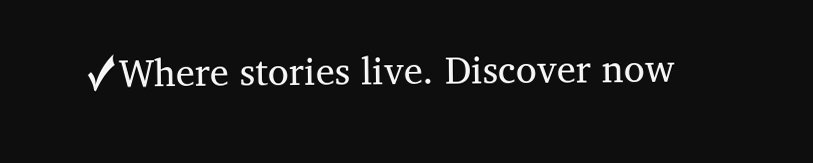✓Where stories live. Discover now